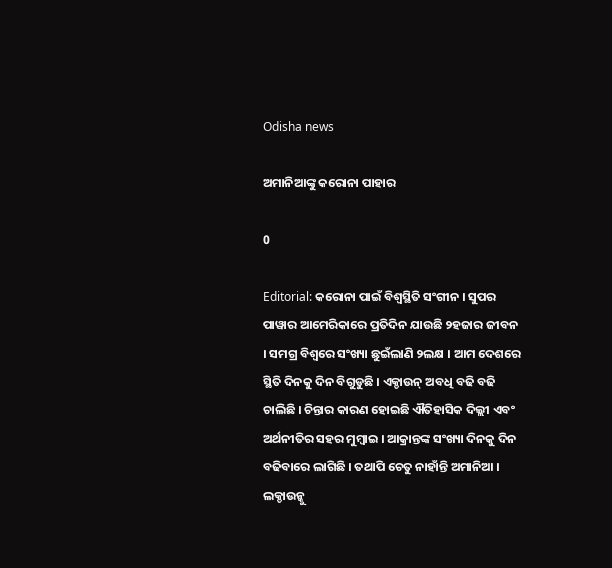Odisha news

ଅମାନିଆଙ୍କୁ କରୋନା ପାହାର

0

Editorial: କରୋନା ପାଇଁ ବିଶ୍ୱସ୍ଥିତି ସଂଗୀନ । ସୁପର ପାୱାର ଆମେରିକାରେ ପ୍ରତିଦିନ ଯାଉଛି ୨ହଜାର ଜୀବନ । ସମଗ୍ର ବିଶ୍ୱରେ ସଂଖ୍ୟା ଛୁଇଁଲାଣି ୨ଲକ୍ଷ । ଆମ ଦେଶରେ ସ୍ଥିତି ଦିନକୁ ଦିନ ବିଗୁଡୁଛି । ଏକ୍ଡାଉନ୍ ଅବଧି ବଢି ବଢି ଚାଲିଛି । ଚିନ୍ତାର କାରଣ ହୋଇଛି ଐତିହାସିକ ଦିଲ୍ଲୀ ଏବଂ ଅର୍ଥନୀତିର ସହର ମୁମ୍ବାଇ । ଆକ୍ରାନ୍ତଙ୍କ ସଂଖ୍ୟା ଦିନକୁ ଦିନ ବଢିବାରେ ଲାଗିଛି । ତଥାପି ଚେତୁ ନାହାଁନ୍ତି ଅମାନିଆ । ଲକ୍ଡାଉନ୍କୁ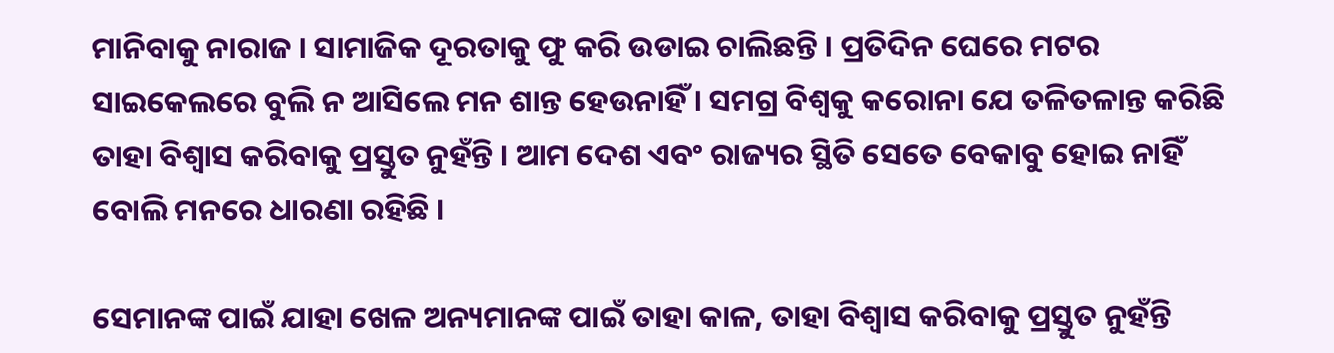ମାନିବାକୁ ନାରାଜ । ସାମାଜିକ ଦୂରତାକୁ ଫୁ କରି ଉଡାଇ ଚାଲିଛନ୍ତି । ପ୍ରତିଦିନ ଘେରେ ମଟର ସାଇକେଲରେ ବୁଲି ନ ଆସିଲେ ମନ ଶାନ୍ତ ହେଉନାହିଁ । ସମଗ୍ର ବିଶ୍ୱକୁ କରୋନା ଯେ ତଳିତଳାନ୍ତ କରିଛି ତାହା ବିଶ୍ୱାସ କରିବାକୁ ପ୍ରସ୍ତୁତ ନୁହଁନ୍ତି । ଆମ ଦେଶ ଏବଂ ରାଜ୍ୟର ସ୍ଥିତି ସେତେ ବେକାବୁ ହୋଇ ନାହିଁ ବୋଲି ମନରେ ଧାରଣା ରହିଛି ।

ସେମାନଙ୍କ ପାଇଁ ଯାହା ଖେଳ ଅନ୍ୟମାନଙ୍କ ପାଇଁ ତାହା କାଳ, ତାହା ବିଶ୍ୱାସ କରିବାକୁ ପ୍ରସ୍ତୁତ ନୁହଁନ୍ତି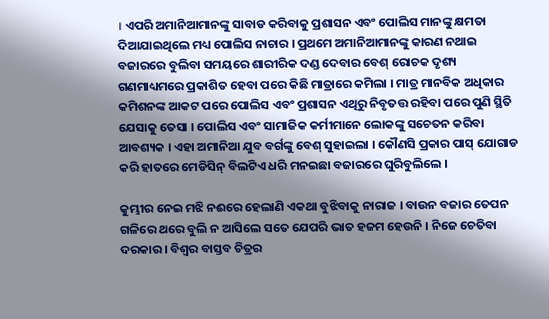। ଏପରି ଅମାନିଆମାନଙ୍କୁ ସାବାଡ କରିବାକୁ ପ୍ରଶାସନ ଏବଂ ପୋଲିସ ମାନଙ୍କୁ କ୍ଷମତା ଦିଆଯାଇଥିଲେ ମଧ୍ୟ ପୋଲିସ ନାଚାର । ପ୍ରଥମେ ଅମାନିଆମାନଙ୍କୁ କାରଣ ନଥାଇ ବଜାରରେ ବୁଲିବା ସମୟରେ ଶାରୀରିକ ଦଣ୍ଡ ଦେବାର ବେଶ୍ ରୋଚକ ଦୃଶ୍ୟ ଗଣମାଧ୍ୟମରେ ପ୍ରକାଶିତ ହେବା ପରେ କିଛି ମାତ୍ରାରେ କମିଲା । ମାତ୍ର ମାନବିକ ଅଧିକାର କମିଶନଙ୍କ ଆକଟ ପରେ ପୋଲିସ ଏବଂ ପ୍ରଶାସନ ଏଥିରୁ ନିବୃତତ୍ତ ରହିବା ପରେ ପୁଣି ସ୍ଥିତି ଯେସାକୁ ତେସା । ପୋଲିସ ଏବଂ ସାମାଜିକ କର୍ମୀମାନେ ଲୋକଙ୍କୁ ସଚେତନ କରିବା ଆବଶ୍ୟକ । ଏହା ଅମାନିଆ ଯୁବ ବର୍ଗଙ୍କୁ ବେଶ୍ ସୁହାଇଲା । କୌଣସି ପ୍ରକାର ପାସ୍ ଯୋଗାଡ କରି ହାତରେ ମେଡିସିନ୍ ବିଲଟିଏ ଧରି ମନଇଛା ବଜାରରେ ଘୁରିବୁଲିଲେ ।

କୁମ୍ଭୀର ନେଇ ମଝି ନଈରେ ହେଲାଣି ଏକଥା ବୁଝିବାକୁ ନାରାଜ । ବାଉନ ବଜାର ତେପନ ଗଳିରେ ଥରେ ବୁଲି ନ ଆସିଲେ ସତେ ଯେପରି ଭାତ ହଜମ ହେଉନି । ନିଜେ ଚେତିବା ଦରକାର । ବିଶ୍ୱର ବାସ୍ତବ ଚିତ୍ରର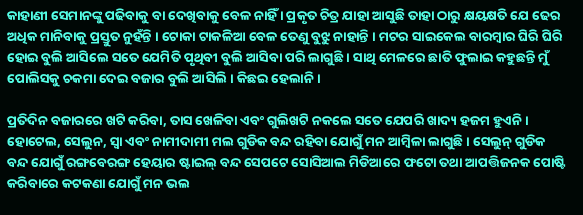କାହାଣୀ ସେମାନଙ୍କୁ ପଢିବାକୁ ବା ଦେଖିବାକୁ ବେଳ ନାହିଁ । ପ୍ରକୃତ ଚିତ୍ର ଯାହା ଆସୁଛି ତାହା ଠାରୁ କ୍ଷୟକ୍ଷତି ଯେ ଢେର ଅଧିକ ମାନିବାକୁ ପ୍ରସ୍ତୁତ ନୁହଁନ୍ତି । ଟୋକା ଟାକଳିଆ ବେଳ ତେଣୁ ବୁଝୁ ନାହାନ୍ତି । ମଟର ସାଇକେଲ ବାରମ୍ବାର ଘିରି ଘିରି ହୋଇ ବୁଲି ଆସିଲେ ସତେ ଯେମିତି ପୃଥିବୀ ବୁଲି ଆସିବା ପରି ଲାଗୁଛି । ସାଥି ମେଳରେ ଛାତି ଫୁଲାଇ କହୁଛନ୍ତି ମୁଁ ପୋଲିସକୁ ଚକମା ଦେଇ ବଜାର ବୁଲି ଆସିଲି । କିଛଇ ହେଲାନି ।

ପ୍ରତିଦିନ ବଜାରରେ ଖଟି କରିବା, ତାସ ଖେଳିବା ଏବଂ ଗୁଲିଖଟି ନକଲେ ସତେ ଯେପରି ଖାଦ୍ୟ ହଜମ ହୁଏନି । ହୋଟେଲ, ସେଲୁନ, ସ୍ୱା ଏବଂ ନାମୀଦାମୀ ମଲ ଗୁଡିକ ବନ୍ଦ ରହିବା ଯୋଗୁଁ ମନ ଆମ୍ବିଳା ଲାଗୁଛି । ସେଲୁନ୍ ଗୁଡିକ ବନ୍ଦ ଯୋଗୁଁ ରଙ୍ଗବେରଙ୍ଗ ହେୟାର ଷ୍ଟାଇଲ୍ ବନ୍ଦ ସେପଟେ ସୋସିଆଲ ମିଡିଆରେ ଫଟୋ ତଥା ଆପତ୍ତିଜନକ ପୋଷ୍ଟି କରିବାରେ କଟକଣା ଯୋଗୁଁ ମନ ଭଲ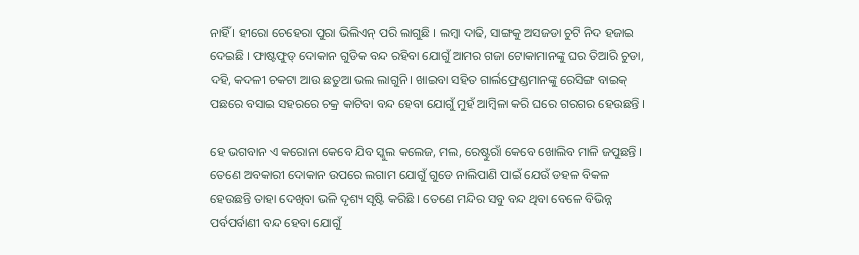ନାହିଁ । ହୀରୋ ଚେହେରା ପୁରା ଭିଲିଏନ୍ ପରି ଲାଗୁଛି । ଲମ୍ବା ଦାଢି, ସାଙ୍ଗକୁ ଅସଜଡା ଚୁଟି ନିଦ ହଜାଇ ଦେଇଛି । ଫାଷ୍ଟଫୁଡ୍ ଦୋକାନ ଗୁଡିକ ବନ୍ଦ ରହିବା ଯୋଗୁଁ ଆମର ଗଜା ଟୋକାମାନଙ୍କୁ ଘର ତିଆରି ଚୁଡା, ଦହି, କଦଳୀ ଚକଟା ଆଉ ଛତୁଆ ଭଲ ଲାଗୁନି । ଖାଇବା ସହିତ ଗାର୍ଲଫ୍ରେଣ୍ଡମାନଙ୍କୁ ରେସିଙ୍ଗ ବାଇକ୍ ପଛରେ ବସାଇ ସହରରେ ଚକ୍ର କାଟିବା ବନ୍ଦ ହେବା ଯୋଗୁଁ ମୁହଁ ଆମ୍ବିଳା କରି ଘରେ ଗରଗର ହେଉଛନ୍ତି ।

ହେ ଭଗବାନ ଏ କରୋନା କେବେ ଯିବ ସ୍କୁଲ କଲେଜ, ମଲ, ରେଷ୍ଟୁରାଁ କେବେ ଖୋଲିବ ମାଳି ଜପୁଛନ୍ତି । ତେଣେ ଅବକାରୀ ଦୋକାନ ଉପରେ ଲଗାମ ଯୋଗୁଁ ଗୁଡେ ନାଲିପାଣି ପାଇଁ ଯେଉଁ ଡହଳ ବିକଳ ହେଉଛନ୍ତି ତାହା ଦେଖିବା ଭଳି ଦୃଶ୍ୟ ସୃଷ୍ଟି କରିଛି । ତେଣେ ମନ୍ଦିର ସବୁ ବନ୍ଦ ଥିବା ବେଳେ ବିଭିନ୍ନ ପର୍ବପର୍ବାଣୀ ବନ୍ଦ ହେବା ଯୋଗୁଁ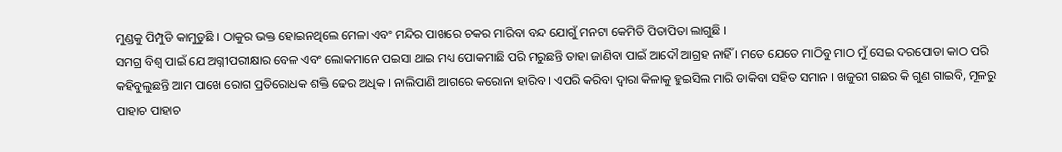ମୁଣ୍ଡକୁ ପିମ୍ପୁଡି କାମୁଡୁଛି । ଠାକୁର ଭକ୍ତ ହୋଇନଥିଲେ ମେଳା ଏବଂ ମନ୍ଦିର ପାଖରେ ଚକର ମାରିବା ବନ୍ଦ ଯୋଗୁଁ ମନଟା କେମିତି ପିତାପିତା ଲାଗୁଛି ।
ସମଗ୍ର ବିଶ୍ୱ ପାଇଁ ଯେ ଅଗ୍ନୀପରୀକ୍ଷାର ବେଳ ଏବଂ ଲୋକମାନେ ପଇସା ଥାଇ ମଧ୍ୟ ପୋକମାଛି ପରି ମରୁଛନ୍ତି ତାହା ଜାଣିବା ପାଇଁ ଆଦୌ ଆଗ୍ରହ ନାହିଁ । ମତେ ଯେତେ ମାଠିବୁ ମାଠ ମୁଁ ସେଇ ଦରପୋଡା କାଠ ପରି କହିବୁଲୁଛନ୍ତି ଆମ ପାଖେ ରୋଗ ପ୍ରତିରୋଧକ ଶକ୍ତି ଢେର ଅଧିକ । ନାଲିପାଣି ଆଗରେ କରୋନା ହାରିବ । ଏପରି କରିବା ଦ୍ୱାରା କିଳାକୁ ହୁଇସିଲ ମାରି ଡାକିବା ସହିତ ସମାନ । ଖଜୁରୀ ଗଛର କି ଗୁଣ ଗାଇବି, ମୂଳରୁ ପାହାଚ ପାହାଚ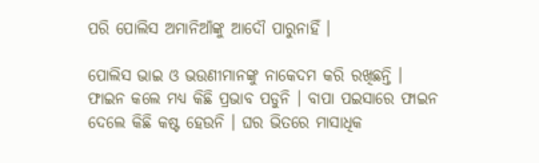ପରି ପୋଲିସ ଅମାନିଆଁଙ୍କୁ ଆଦୌ ପାରୁନାହିଁ ।

ପୋଲିସ ଭାଇ ଓ ଭଉଣୀମାନଙ୍କୁ ନାକେଦମ କରି ରଖିଛନ୍ତି । ଫାଇନ କଲେ ମଧ୍ୟ କିଛି ପ୍ରଭାବ ପଡୁନି । ବାପା ପଇସାରେ ଫାଇନ ଦେଲେ କିଛି କଷ୍ଟ ହେଉନି । ଘର ଭିତରେ ମାସାଧିକ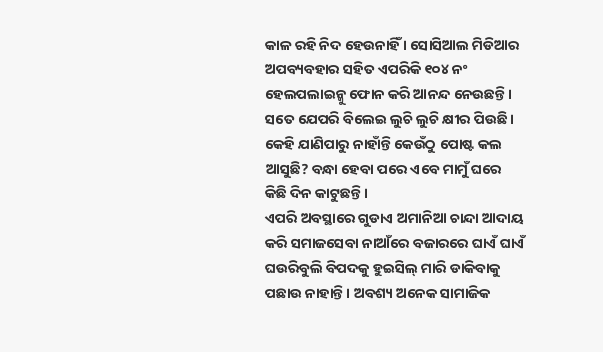କାଳ ରହି ନିଦ ହେଉନାହିଁ । ସୋସିଆଲ ମିଡିଆର ଅପବ୍ୟବହାର ସହିତ ଏପରିକି ୧୦୪ ନଂ ହେଲପଲାଇନ୍କୁ ଫୋନ କରି ଆନନ୍ଦ ନେଉଛନ୍ତି । ସତେ ଯେପରି ବିଲେଇ ଲୁଚି ଲୁଚି କ୍ଷୀର ପିଉଛି । କେହି ଯାଣିପାରୁ ନାହାଁନ୍ତି କେଉଁଠୁ ପୋଷ୍ଟ କଲ ଆସୁଛି? ବନ୍ଧା ହେବା ପରେ ଏବେ ମାମୁଁ ଘରେ କିଛି ଦିନ କାଟୁଛନ୍ତି ।
ଏପରି ଅବସ୍ଥାରେ ଗୁଡାଏ ଅମାନିଆ ଚାନ୍ଦା ଆଦାୟ କରି ସମାଜସେବା ନାଆଁରେ ବଜାରରେ ଘାଏଁ ଘାଏଁ ଘଉରିବୁଲି ବିପଦକୁ ହୁଇସିଲ୍ ମାରି ଡାକିବାକୁ ପଛାଉ ନାହାନ୍ତି । ଅବଶ୍ୟ ଅନେକ ସାମାଜିକ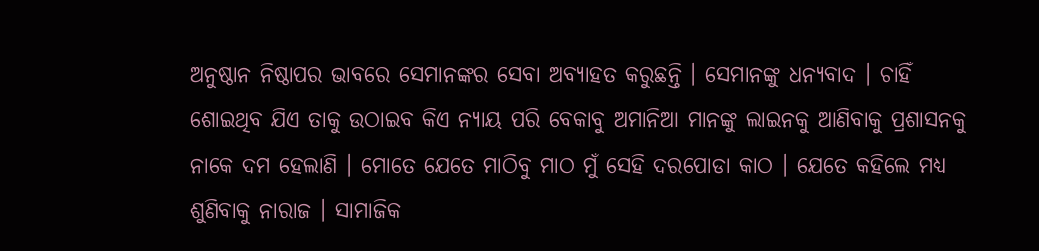ଅନୁଷ୍ଠାନ ନିଷ୍ଠାପର ଭାବରେ ସେମାନଙ୍କର ସେବା ଅବ୍ୟାହତ କରୁଛନ୍ତି । ସେମାନଙ୍କୁ ଧନ୍ୟବାଦ । ଚାହିଁ ଶୋଇଥିବ ଯିଏ ତାକୁ ଉଠାଇବ କିଏ ନ୍ୟାୟ ପରି ବେକାବୁ ଅମାନିଆ ମାନଙ୍କୁ ଲାଇନକୁ ଆଣିବାକୁ ପ୍ରଶାସନକୁ ନାକେ ଦମ ହେଲାଣି । ମୋତେ ଯେତେ ମାଠିବୁ ମାଠ ମୁଁ ସେହି ଦରପୋଡା କାଠ । ଯେତେ କହିଲେ ମଧ୍ୟ ଶୁଣିବାକୁ ନାରାଜ । ସାମାଜିକ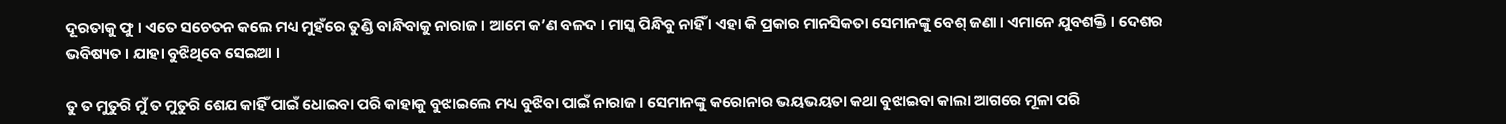ଦୂରତାକୁ ଫୁ । ଏତେ ସଚେତନ କଲେ ମଧ୍ୟ ମୁହଁରେ ତୁଣ୍ଡି ବାନ୍ଧିବାକୁ ନାରାଜ । ଆମେ କ’ଣ ବଳଦ । ମାସ୍କ ପିନ୍ଧିବୁ ନାହିଁ । ଏହା କି ପ୍ରକାର ମାନସିକତା ସେମାନଙ୍କୁ ବେଶ୍ ଜଣା । ଏମାନେ ଯୁବଶକ୍ତି । ଦେଶର ଭବିଷ୍ୟତ । ଯାହା ବୁଝିଥିବେ ସେଇଆ ।

ତୁ ତ ମୁତୁରି ମୁଁ ତ ମୁତୁରି ଶେଯ କାହିଁ ପାଇଁ ଧୋଇବା ପରି କାହାକୁ ବୁଝାଇଲେ ମଧ୍ୟ ବୁଝିବା ପାଇଁ ନାରାଜ । ସେମାନଙ୍କୁ କରୋନାର ଭୟଭୟତା କଥା ବୁଝାଇବା କାଲା ଆଗରେ ମୂଳା ପରି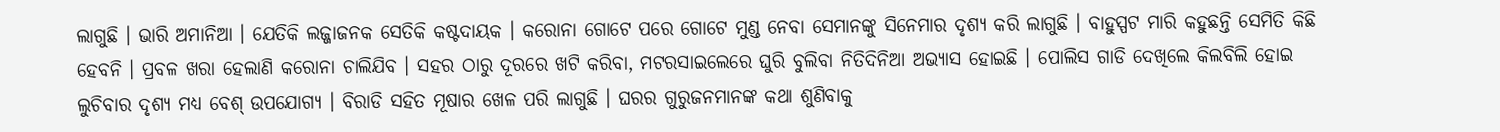ଲାଗୁଛି । ଭାରି ଅମାନିଆ । ଯେତିକି ଲଜ୍ଜାଜନକ ସେତିକି କଷ୍ଟଦାୟକ । କରୋନା ଗୋଟେ ପରେ ଗୋଟେ ମୁଣ୍ଡ ନେବା ସେମାନଙ୍କୁ ସିନେମାର ଦୃଶ୍ୟ କରି ଲାଗୁଛି । ବାହୁସ୍ପଟ ମାରି କହୁଛନ୍ତି ସେମିତି କିଛି ହେବନି । ପ୍ରବଳ ଖରା ହେଲାଣି କରୋନା ଚାଲିଯିବ । ସହର ଠାରୁ ଦୂରରେ ଖଟି କରିବା, ମଟରସାଇଲେରେ ଘୁରି ବୁଲିବା ନିତିଦିନିଆ ଅଭ୍ୟାସ ହୋଇଛି । ପୋଲିସ ଗାଡି ଦେଖିଲେ କିଲବିଲି ହୋଇ ଲୁଚିବାର ଦୃଶ୍ୟ ମଧ୍ୟ ବେଶ୍ ଉପଯୋଗ୍ୟ । ବିରାଡି ସହିତ ମୂଷାର ଖେଳ ପରି ଲାଗୁଛି । ଘରର ଗୁରୁଜନମାନଙ୍କ କଥା ଶୁଣିବାକୁ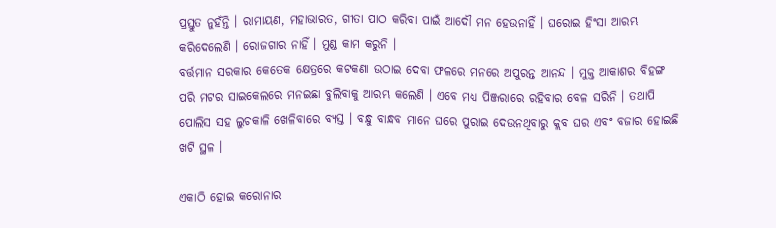ପ୍ରସ୍ତୁତ ନୁହଁନ୍ତି । ରାମାୟଣ, ମହାଭାରତ, ଗୀତା ପାଠ କରିବା ପାଇଁ ଆଦୌ ମନ ହେଉନାହିଁ । ଘରୋଇ ହିଂସା ଆରମ୍ଭ କରିଦେଲେଣି । ରୋଜଗାର ନାହିଁ । ମୁଣ୍ଡ କାମ କରୁନି ।
ବର୍ତ୍ତମାନ ସରକାର କେତେକ କ୍ଷେତ୍ରରେ କଟକଣା ଉଠାଇ ଦେବା ଫଳରେ ମନରେ ଅପୁରନ୍ତ ଆନନ୍ଦ । ମୁକ୍ତ ଆକାଶର ବିହଙ୍ଗ ପରି ମଟର ସାଇକେଲରେ ମନଇଛା ବୁଲିବାକୁ ଆରମ୍ଭ କଲେଣି । ଏବେ ମଧ୍ୟ ପିଞ୍ଜରାରେ ରହିବାର ବେଳ ସରିନି । ତଥାପି ପୋଲିସ ସହ ଲୁଚକାଳି ଖେଳିବାରେ ବ୍ୟସ୍ତ । ବନ୍ଧୁ ବାନ୍ଧବ ମାନେ ଘରେ ପୁରାଇ ଦେଉନଥିବାରୁ କ୍ଲବ ଘର ଏବଂ ବଜାର ହୋଇଛି ଖଟି ସ୍ଥଳ ।

ଏକାଠି ହୋଇ କରୋନାର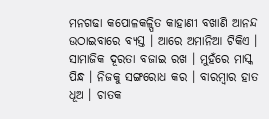ମନଗଢା କପୋଳକଳ୍ପିତ କାହାଣୀ ବଖାଣି ଆନନ୍ଦ ଉଠାଇବାରେ ବ୍ୟସ୍ତ । ଆରେ ଅମାନିଆ ଟିକିଏ । ସାମାଜିକ ଦୂରତା ବଜାଇ ରଖ । ମୁହଁରେ ମାସ୍କ ପିନ୍ଧ । ନିଜକୁ ସଙ୍ଗରୋଧ କର । ବାରମ୍ବାର ହାତ ଧୂଅ । ଚାତକ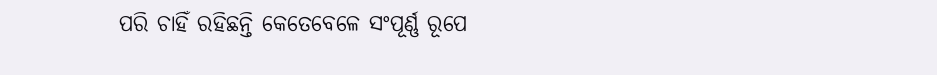ପରି ଚାହିଁ ରହିଛନ୍ତି କେତେବେଳେ ସଂପୂର୍ଣ୍ଣ ରୂପେ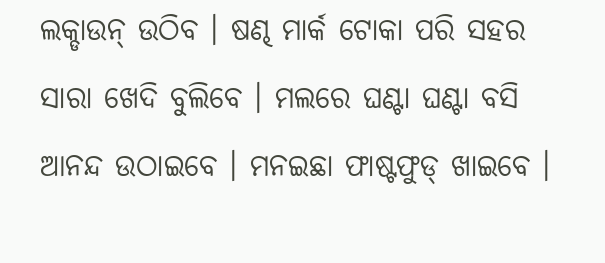ଲକ୍ଡାଉନ୍ ଉଠିବ । ଷଣ୍ଢ ମାର୍କ ଟୋକା ପରି ସହର ସାରା ଖେଦି ବୁଲିବେ । ମଲରେ ଘଣ୍ଟା ଘଣ୍ଟା ବସି ଆନନ୍ଦ ଉଠାଇବେ । ମନଇଛା ଫାଷ୍ଟଫୁଡ୍ ଖାଇବେ ।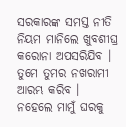ସରକାରଙ୍କ ସମସ୍ତ ନୀତି ନିୟମ ମାନିଲେ ଖୁବଶୀଘ୍ର କରୋନା ଅପସରିଯିବ । ତୁମେ ତୁମର ନଖରାମୀ ଆରମ୍ଭ କରିବ । ନହେଲେ ମାମୁଁ ଘରକୁ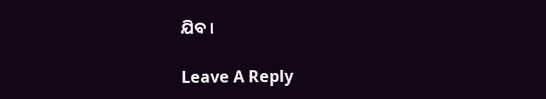ଯିବ ।

Leave A Reply